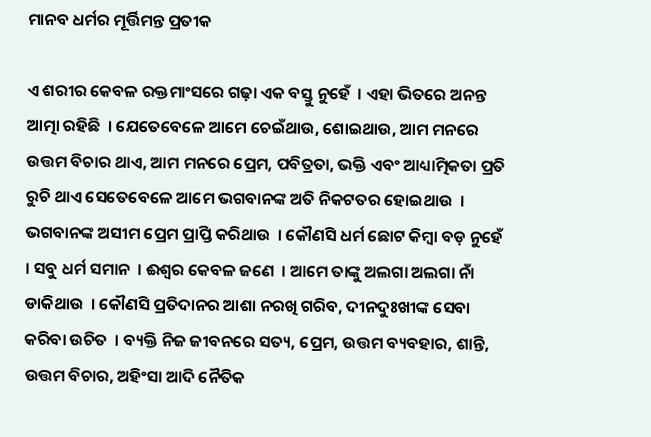ମାନବ ଧର୍ମର ମୂର୍ତ୍ତିମନ୍ତ ପ୍ରତୀକ

ଏ ଶରୀର କେବଳ ରକ୍ତମାଂସରେ ଗଢ଼ା ଏକ ବସ୍ତୁ ନୁହେଁ  । ଏହା ଭିତରେ ଅନନ୍ତ ଆତ୍ମା ରହିଛି  । ଯେତେବେଳେ ଆମେ ଚେଇଁଥାଉ, ଶୋଇଥାଉ, ଆମ ମନରେ ଉତ୍ତମ ବିଚାର ଥାଏ, ଆମ ମନରେ ପ୍ରେମ, ପବିତ୍ରତା, ଭକ୍ତି ଏବଂ ଆଧ୍ୟାତ୍ମିକତା ପ୍ରତି ରୁଚି ଥାଏ ସେତେବେଳେ ଆମେ ଭଗବାନଙ୍କ ଅତି ନିକଟତର ହୋଇଥାଉ  । ଭଗବାନଙ୍କ ଅସୀମ ପ୍ରେମ ପ୍ରାପ୍ତି କରିଥାଉ  । କୌଣସି ଧର୍ମ ଛୋଟ କିମ୍ବା ବଡ଼ ନୁହେଁ  । ସବୁ ଧର୍ମ ସମାନ  । ଈଶ୍ୱର କେବଳ ଜଣେ  । ଆମେ ତାଙ୍କୁ ଅଲଗା ଅଲଗା ନାଁ ଡାକିଥାଉ  । କୌଣସି ପ୍ରତିଦାନର ଆଶା ନରଖି ଗରିବ, ଦୀନଦୁଃଖୀଙ୍କ ସେବା କରିବା ଉଚିତ  । ବ୍ୟକ୍ତି ନିଜ ଜୀବନରେ ସତ୍ୟ, ପ୍ରେମ, ଉତ୍ତମ ବ୍ୟବହାର, ଶାନ୍ତି, ଉତ୍ତମ ବିଚାର, ଅହିଂସା ଆଦି ନୈତିକ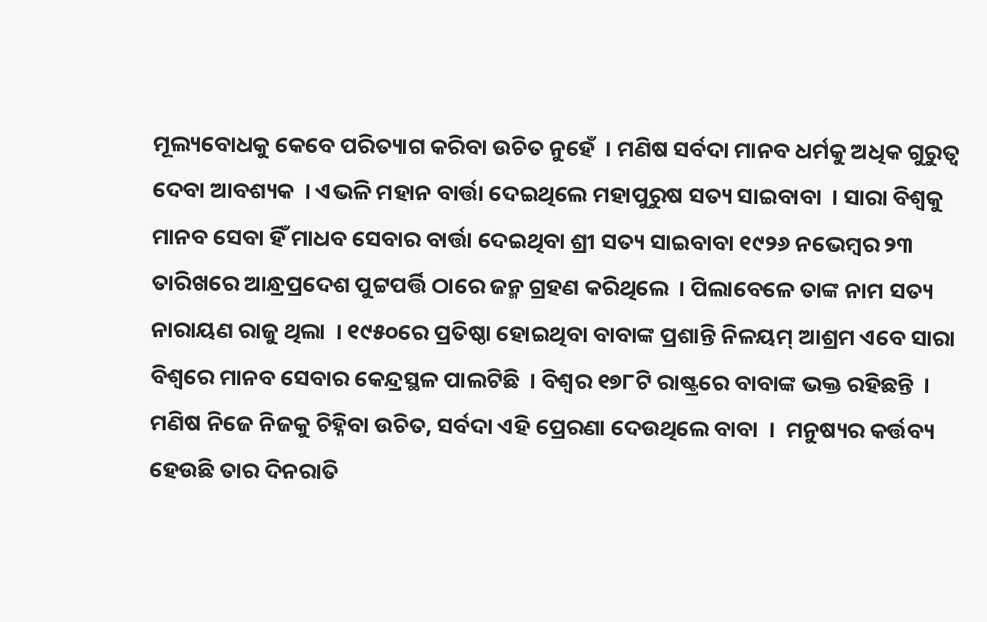ମୂଲ୍ୟବୋଧକୁ କେବେ ପରିତ୍ୟାଗ କରିବା ଉଚିତ ନୁହେଁ  । ମଣିଷ ସର୍ବଦା ମାନବ ଧର୍ମକୁ ଅଧିକ ଗୁରୁତ୍ୱ ଦେବା ଆବଶ୍ୟକ  । ଏଭଳି ମହାନ ବାର୍ତ୍ତା ଦେଇଥିଲେ ମହାପୁରୁଷ ସତ୍ୟ ସାଇବାବା  । ସାରା ବିଶ୍ୱକୁ ମାନବ ସେବା ହିଁ ମାଧବ ସେବାର ବାର୍ତ୍ତା ଦେଇଥିବା ଶ୍ରୀ ସତ୍ୟ ସାଇବାବା ୧୯୨୬ ନଭେମ୍ବର ୨୩ ତାରିଖରେ ଆନ୍ଧ୍ରପ୍ରଦେଶ ପୁଟ୍ଟପର୍ତ୍ତି ଠାରେ ଜନ୍ମ ଗ୍ରହଣ କରିଥିଲେ  । ପିଲାବେଳେ ତାଙ୍କ ନାମ ସତ୍ୟ ନାରାୟଣ ରାଜୁ ଥିଲା  । ୧୯୫୦ରେ ପ୍ରତିଷ୍ଠା ହୋଇଥିବା ବାବାଙ୍କ ପ୍ରଶାନ୍ତି ନିଳୟମ୍ ଆଶ୍ରମ ଏବେ ସାରା ବିଶ୍ୱରେ ମାନବ ସେବାର କେନ୍ଦ୍ରସ୍ଥଳ ପାଲଟିଛି  । ବିଶ୍ୱର ୧୭୮ଟି ରାଷ୍ଟ୍ରରେ ବାବାଙ୍କ ଭକ୍ତ ରହିଛନ୍ତି  । ମଣିଷ ନିଜେ ନିଜକୁ ଚିହ୍ନିବା ଉଚିତ, ସର୍ବଦା ଏହି ପ୍ରେରଣା ଦେଉଥିଲେ ବାବା  ।  ମନୁଷ୍ୟର କର୍ତ୍ତବ୍ୟ ହେଉଛି ତାର ଦିନରାତି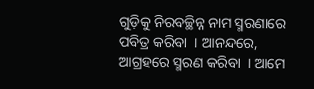ଗୁଡ଼ିକୁ ନିରବଚ୍ଛିନ୍ନ ନାମ ସ୍ମରଣାରେ ପବିତ୍ର କରିବା  । ଆନନ୍ଦରେ, ଆଗ୍ରହରେ ସ୍ମରଣ କରିବା  । ଆମେ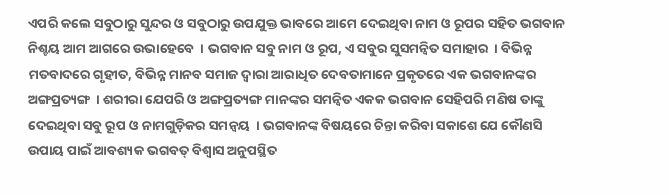ଏପରି କଲେ ସବୁଠାରୁ ସୁନ୍ଦର ଓ ସବୁଠାରୁ ଉପଯୁକ୍ତ ଭାବରେ ଆମେ ଦେଇଥିବା ନାମ ଓ ରୂପର ସହିତ ଭଗବାନ ନିଶ୍ଚୟ ଆମ ଆଗରେ ଉଭାହେବେ  । ଭଗବାନ ସବୁ ନାମ ଓ ରୂପ, ଏ ସବୁର ସୁସମନ୍ୱିତ ସମାହାର  । ବିଭିନ୍ନ ମତବାଦରେ ଗୃହୀତ, ବିଭିନ୍ନ ମାନବ ସମାଜ ଦ୍ୱାରା ଆରାଧିତ ଦେବତାମାନେ ପ୍ରକୃତରେ ଏକ ଭଗବାନଙ୍କର ଅଙ୍ଗପ୍ରତ୍ୟଙ୍ଗ  । ଶରୀରା ଯେପରି ଓ ଅଙ୍ଗପ୍ରତ୍ୟଙ୍ଗ ମାନଙ୍କର ସମନ୍ୱିତ ଏକକ ଭଗବାନ ସେହିପରି ମଣିଷ ତାଙ୍କୁ ଦେଇଥିବା ସବୁ ରୂପ ଓ ନାମଗୁଡ଼ିକର ସମନ୍ୱୟ  । ଭଗବାନଙ୍କ ବିଷୟରେ ଚିନ୍ତା କରିବା ସକାଶେ ଯେ କୌଣସି ଉପାୟ ପାଇଁ ଆବଶ୍ୟକ ଭଗବତ୍ ବିଶ୍ୱାସ ଅନୁପସ୍ଥିତ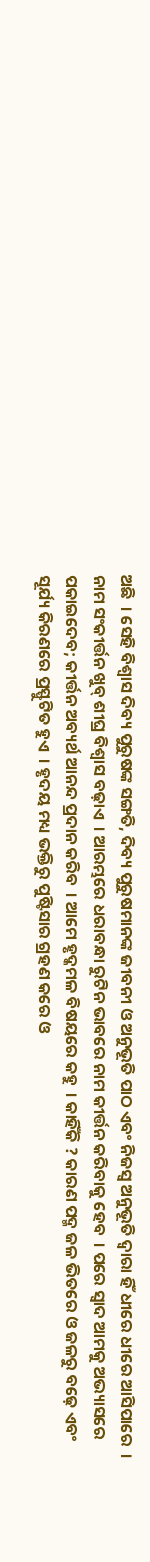ଅଛି  । ସେହି ବିଶ୍ୱାସ ଦିବ୍ୟ ପୁରୁଷଙ୍କ ସଙ୍ଗତି, ଦିବ୍ୟ ପୁରୁଷମାନଙ୍କ ଜୀବନୀ ଓ ଅନୁଭୂତି ପାଠ ଏବଂ ନିଜସ୍ୱ ଅନୁଭୂତି ଦ୍ୱାରା ହିଁ ଧୀରେ ଧୀରେ ଆସିପାରେ  । ନାମ ସଂକୀର୍ତ୍ତନ ଖୁବ୍ ଶୀଘ୍ର ବିଶ୍ୱାସ ବଢ଼ାଏ  । ଆରମ୍ଭରେ ଧରାବନ୍ଧା ରୁଟିନ ଭାବରେ ନାମ କୀର୍ତ୍ତନ କରିବାକୁ ହେବ  । ପରେ ସ୍ୱାଦ ଆମକୁ ଅଭ୍ୟାସରେ ପକାଇଦେବ; କୀର୍ତ୍ତନ ଅବ୍ୟର୍ଥ ଆନନ୍ଦ ପ୍ରଦାନ କରିବ  । ଆମେ ହୃଦ୍କମଳ ବିଷୟରେ କହୁ  । କାହିଁକି ? କାରଣ ପଦ୍ମ ଜଳ ଭିତରେ ଓ ଜଳରୁ ବଢ଼େ ଏବଂ ସୂର୍ଯ୍ୟ କିରଣରେ ପ୍ରସ୍ଫୁଟିତ ହୁଏ  । ହୃଦୟ ମଧ୍ୟ ଭକ୍ତିରୁ ପୁଷ୍ଟିସାର ଗ୍ରହଣ କରେ ଓ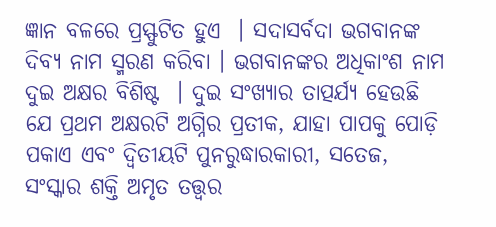ଜ୍ଞାନ ବଳରେ ପ୍ରସ୍ଫୁଟିତ ହୁଏ  । ସଦାସର୍ବଦା ଭଗବାନଙ୍କ ଦିବ୍ୟ ନାମ ସ୍ମରଣ କରିବା । ଭଗବାନଙ୍କର ଅଧିକାଂଶ ନାମ ଦୁଇ ଅକ୍ଷର ବିଶିଷ୍ଟ  । ଦୁଇ ସଂଖ୍ୟାର ତାତ୍ପର୍ଯ୍ୟ ହେଉଛି ଯେ ପ୍ରଥମ ଅକ୍ଷରଟି ଅଗ୍ନିର ପ୍ରତୀକ, ଯାହା ପାପକୁ ପୋଡ଼ି ପକାଏ ଏବଂ ଦ୍ୱିତୀୟଟି ପୁନରୁଦ୍ଧାରକାରୀ, ସତେଜ, ସଂସ୍କାର ଶକ୍ତି ଅମୃତ ତତ୍ତ୍ୱର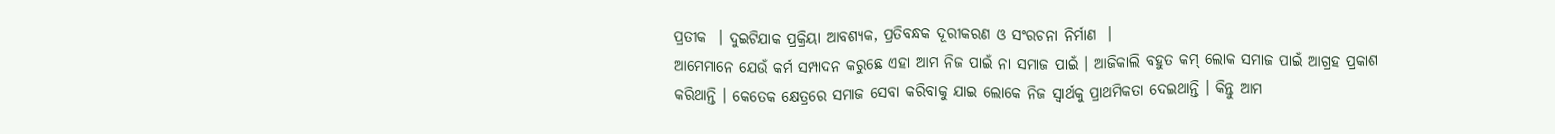ପ୍ରତୀକ  । ଦୁଇଟିଯାକ ପ୍ରକ୍ରିୟା ଆବଶ୍ୟକ, ପ୍ରତିବନ୍ଧକ ଦୂରୀକରଣ ଓ ସଂରଚନା ନିର୍ମାଣ  ।
ଆମେମାନେ ଯେଉଁ କର୍ମ ସମ୍ପାଦନ କରୁଛେ ଏହା ଆମ ନିଜ ପାଇଁ ନା ସମାଜ ପାଇଁ । ଆଜିକାଲି ବହୁତ କମ୍ ଲୋକ ସମାଜ ପାଇଁ ଆଗ୍ରହ ପ୍ରକାଶ କରିଥାନ୍ତି । କେତେକ କ୍ଷେତ୍ରରେ ସମାଜ ସେବା କରିବାକୁ ଯାଇ ଲୋକେ ନିଜ ସ୍ୱାର୍ଥକୁ ପ୍ରାଥମିକତା ଦେଇଥାନ୍ତି । କିନ୍ତୁ ଆମ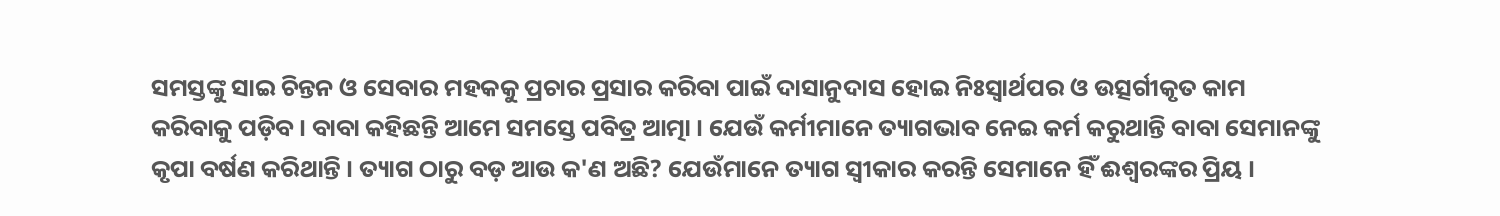ସମସ୍ତଙ୍କୁ ସାଇ ଚିନ୍ତନ ଓ ସେବାର ମହକକୁ ପ୍ରଚାର ପ୍ରସାର କରିବା ପାଇଁ ଦାସାନୁଦାସ ହୋଇ ନିଃସ୍ୱାର୍ଥପର ଓ ଉତ୍ସର୍ଗୀକୃତ କାମ କରିବାକୁ ପଡ଼ିବ । ବାବା କହିଛନ୍ତି ଆମେ ସମସ୍ତେ ପବିତ୍ର ଆତ୍ମା । ଯେଉଁ କର୍ମୀମାନେ ତ୍ୟାଗଭାବ ନେଇ କର୍ମ କରୁଥାନ୍ତି ବାବା ସେମାନଙ୍କୁ କୃପା ବର୍ଷଣ କରିଥାନ୍ତି । ତ୍ୟାଗ ଠାରୁ ବଡ଼ ଆଉ କ'ଣ ଅଛି? ଯେଉଁମାନେ ତ୍ୟାଗ ସ୍ୱୀକାର କରନ୍ତି ସେମାନେ ହିଁ ଈଶ୍ୱରଙ୍କର ପ୍ରିୟ ।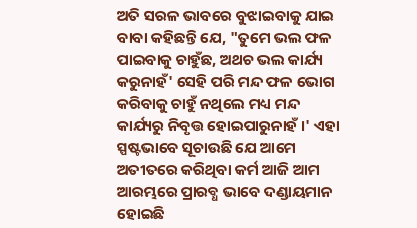ଅତି ସରଳ ଭାବରେ ବୁଝାଇବାକୁ ଯାଇ ବାବା କହିଛନ୍ତି ଯେ, "ତୁମେ ଭଲ ଫଳ ପାଇବାକୁ ଚାହୁଁଛ, ଅଥଚ ଭଲ କାର୍ଯ୍ୟ କରୁନାହଁ' ସେହି ପରି ମନ୍ଦ ଫଳ ଭୋଗ କରିବାକୁ ଚାହୁଁ ନଥିଲେ ମଧ୍ୟ ମନ୍ଦ କାର୍ଯ୍ୟରୁ ନିବୃତ୍ତ ହୋଇପାରୁନାହଁ ।' ଏହା ସ୍ପଷ୍ଟଭାବେ ସୂଚାଉଛି ଯେ ଆମେ ଅତୀତରେ କରିଥିବା କର୍ମ ଆଜି ଆମ ଆରମ୍ଭରେ ପ୍ରାରବ୍ଧ ଭାବେ ଦଣ୍ଡାୟମାନ ହୋଇଛି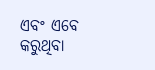ଏବଂ ଏବେ କରୁଥିବା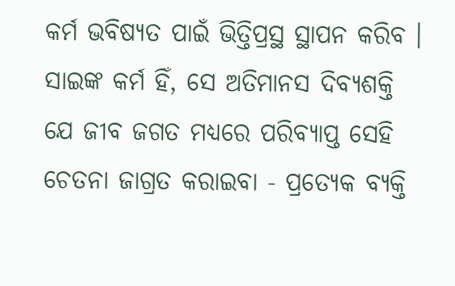କର୍ମ ଭବିଷ୍ୟତ ପାଇଁ ଭିତ୍ତିପ୍ରସ୍ଥ ସ୍ଥାପନ କରିବ । ସାଇଙ୍କ କର୍ମ ହିଁ, ସେ ଅତିମାନସ ଦିବ୍ୟଶକ୍ତି ଯେ ଜୀବ ଜଗତ ମଧ୍ୟରେ ପରିବ୍ୟାପ୍ତ ସେହି ଚେତନା ଜାଗ୍ରତ କରାଇବା - ପ୍ରତ୍ୟେକ ବ୍ୟକ୍ତି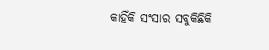କାହିଁକି ସଂସାର ସବୁକିଛିକି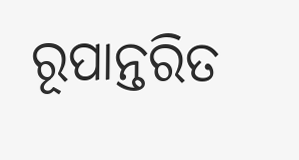ରୂପାନ୍ତରିତ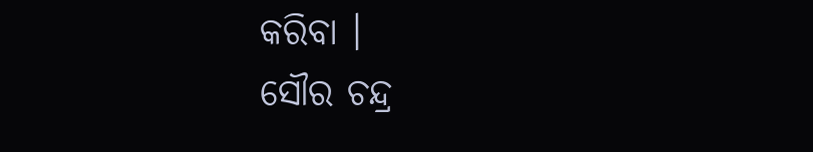କରିବା ।
ସୌର ଚନ୍ଦ୍ର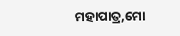ମହାପାତ୍ର,ମୋ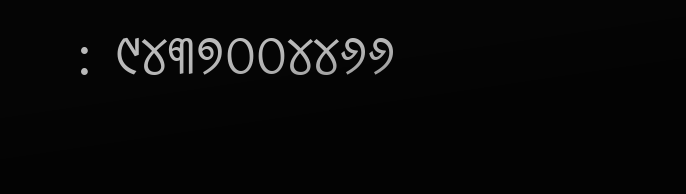: ୯୪୩୭୦୦୪୪୬୬